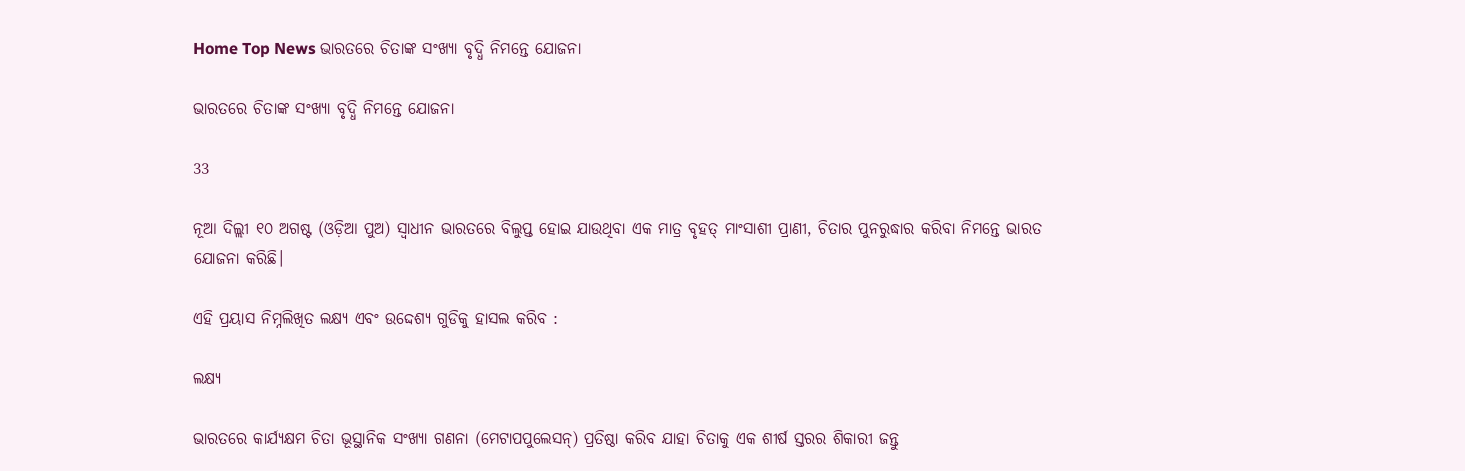Home Top News ଭାରତରେ ଚିତାଙ୍କ ସଂଖ୍ୟା ବୃଦ୍ଧି ନିମନ୍ତେ ଯୋଜନା

ଭାରତରେ ଚିତାଙ୍କ ସଂଖ୍ୟା ବୃଦ୍ଧି ନିମନ୍ତେ ଯୋଜନା

33

ନୂଆ ଦିଲ୍ଲୀ ୧୦ ଅଗଷ୍ଟ (ଓଡ଼ିଆ ପୁଅ) ସ୍ୱାଧୀନ ଭାରତରେ ବିଲୁପ୍ତ ହୋଇ ଯାଉଥିବା ଏକ ମାତ୍ର ବୃହତ୍ ମାଂସାଶୀ ପ୍ରାଣୀ, ଚିତାର ପୁନରୁଦ୍ଧାର କରିବା ନିମନ୍ତେ ଭାରତ ଯୋଜନା କରିଛି।

ଏହି ପ୍ରୟାସ ନିମ୍ନଲିଖିତ ଲକ୍ଷ୍ୟ ଏବଂ ଉଦ୍ଦେଶ୍ୟ ଗୁଡିକୁ ହାସଲ କରିବ :

ଲକ୍ଷ୍ୟ

ଭାରତରେ କାର୍ଯ୍ୟକ୍ଷମ ଚିତା ଭୂସ୍ଥାନିକ ସଂଖ୍ୟା ଗଣନା (ମେଟାପପୁଲେସନ୍) ପ୍ରତିଷ୍ଠା କରିବ ଯାହା ଚିତାକୁ ଏକ ଶୀର୍ଷ ସ୍ତରର ଶିକାରୀ ଜନ୍ତୁ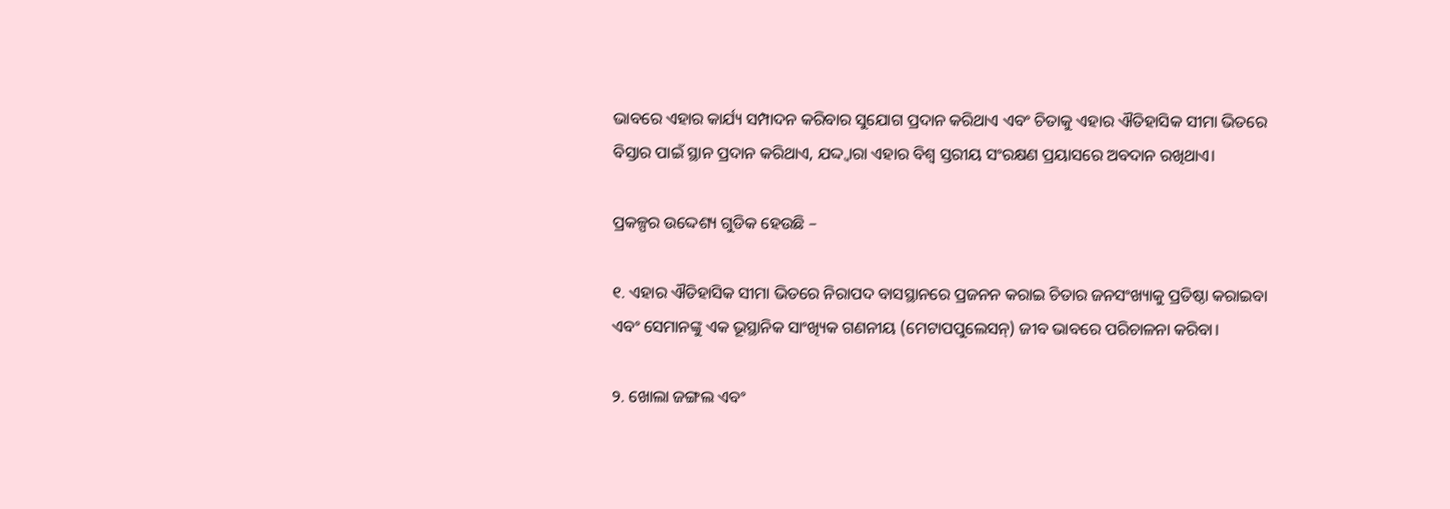ଭାବରେ ଏହାର କାର୍ଯ୍ୟ ସମ୍ପାଦନ କରିବାର ସୁଯୋଗ ପ୍ରଦାନ କରିଥାଏ ଏବଂ ଚିତାକୁ ଏହାର ଐତିହାସିକ ସୀମା ଭିତରେ ବିସ୍ତାର ପାଇଁ ସ୍ଥାନ ପ୍ରଦାନ କରିଥାଏ, ଯଦ୍ଦ୍ୱାରା ଏହାର ବିଶ୍ୱ ସ୍ତରୀୟ ସଂରକ୍ଷଣ ପ୍ରୟାସରେ ଅବଦାନ ରଖିଥାଏ।

ପ୍ରକଳ୍ପର ଉଦ୍ଦେଶ୍ୟ ଗୁଡିକ ହେଉଛି –

୧. ଏହାର ଐତିହାସିକ ସୀମା ଭିତରେ ନିରାପଦ ବାସସ୍ଥାନରେ ପ୍ରଜନନ କରାଇ ଚିତାର ଜନସଂଖ୍ୟାକୁ ପ୍ରତିଷ୍ଠା କରାଇବା ଏବଂ ସେମାନଙ୍କୁ ଏକ ଭୂସ୍ଥାନିକ ସାଂଖ୍ୟିକ ଗଣନୀୟ (ମେଟାପପୁଲେସନ୍) ଜୀବ ଭାବରେ ପରିଚାଳନା କରିବା।

୨. ଖୋଲା ଜଙ୍ଗଲ ଏବଂ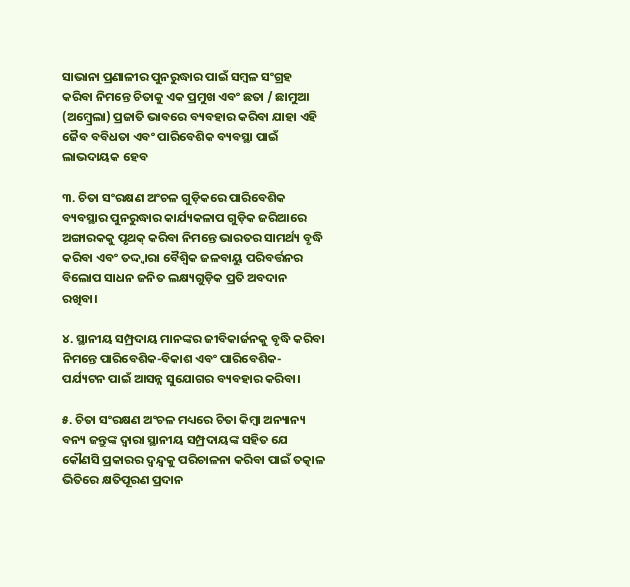ସାଭାନା ପ୍ରଣାଳୀର ପୁନରୁଦ୍ଧାର ପାଇଁ ସମ୍ବଳ ସଂଗ୍ରହ କରିବା ନିମନ୍ତେ ଚିତାକୁ ଏକ ପ୍ରମୁଖ ଏବଂ ଛତା / ଛାମୁଆ (ଅମ୍ବ୍ରେଲା) ପ୍ରଜାତି ଭାବରେ ବ୍ୟବହାର କରିବା ଯାହା ଏହି ଜୈବ ବବିଧତା ଏବଂ ପାରିବେଶିକ ବ୍ୟବସ୍ଥା ପାଇଁ ଲାଭଦାୟକ ହେବ

୩. ଚିତା ସଂରକ୍ଷଣ ଅଂଚଳ ଗୁଡ଼ିକରେ ପାରିବେଶିକ ବ୍ୟବସ୍ଥାର ପୁନରୁଦ୍ଧାର କାର୍ଯ୍ୟକଳାପ ଗୁଡ଼ିକ ଜରିଆରେ ଅଙ୍ଗାରକକୁ ପୃଥକ୍ କରିବା ନିମନ୍ତେ ଭାରତର ସାମର୍ଥ୍ୟ ବୃଦ୍ଧି କରିବା ଏବଂ ତଦ୍ଦ୍ୱାରା ବୈଶ୍ୱିକ ଜଳବାୟୁ ପରିବର୍ତ୍ତନର ବିଲୋପ ସାଧନ ଜନିତ ଲକ୍ଷ୍ୟଗୁଡ଼ିକ ପ୍ରତି ଅବଦାନ ରଖିବା।

୪. ସ୍ଥାନୀୟ ସମ୍ପ୍ରଦାୟ ମାନଙ୍କର ଜୀବିକାର୍ଜନକୁ ବୃଦ୍ଧି କରିବା ନିମନ୍ତେ ପାରିବେଶିକ-ବିକାଶ ଏବଂ ପାରିବେଶିକ- ପର୍ଯ୍ୟଟନ ପାଇଁ ଆସନ୍ନ ସୁଯୋଗର ବ୍ୟବହାର କରିବା।

୫. ଚିତା ସଂରକ୍ଷଣ ଅଂଚଳ ମଧ୍ୟରେ ଚିତା କିମ୍ବା ଅନ୍ୟାନ୍ୟ ବନ୍ୟ ଜନ୍ତୁଙ୍କ ଦ୍ୱାରା ସ୍ଥାନୀୟ ସମ୍ପ୍ରଦାୟଙ୍କ ସହିତ ଯେ କୌଣସି ପ୍ରକାରର ଦ୍ୱନ୍ଦ୍ୱକୁ ପରିଚାଳନା କରିବା ପାଇଁ ତତ୍କାଳ ଭିତିରେ କ୍ଷତିପୂରଣ ପ୍ରଦାନ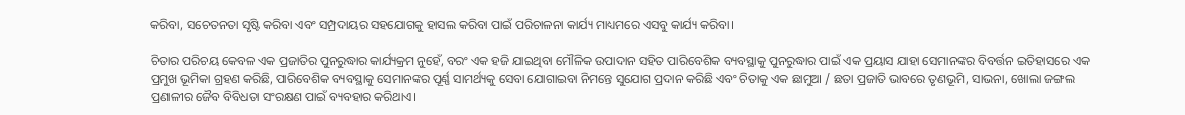କରିବା, ସଚେତନତା ସୃଷ୍ଟି କରିବା ଏବଂ ସମ୍ପ୍ରଦାୟର ସହଯୋଗକୁ ହାସଲ କରିବା ପାଇଁ ପରିଚାଳନା କାର୍ଯ୍ୟ ମାଧ୍ୟମରେ ଏସବୁ କାର୍ଯ୍ୟ କରିବା।

ଚିତାର ପରିଚୟ କେବଳ ଏକ ପ୍ରଜାତିର ପୁନରୁଦ୍ଧାର କାର୍ଯ୍ୟକ୍ରମ ନୁହେଁ, ବରଂ ଏକ ହଜି ଯାଇଥିବା ମୌଳିକ ଉପାଦାନ ସହିତ ପାରିବେଶିକ ବ୍ୟବସ୍ଥାକୁ ପୁନରୁଦ୍ଧାର ପାଇଁ ଏକ ପ୍ରୟାସ ଯାହା ସେମାନଙ୍କର ବିବର୍ତ୍ତନ ଇତିହାସରେ ଏକ ପ୍ରମୁଖ ଭୂମିକା ଗ୍ରହଣ କରିଛି, ପାରିବେଶିକ ବ୍ୟବସ୍ଥାକୁ ସେମାନଙ୍କର ପୂର୍ଣ୍ଣ ସାମର୍ଥ୍ୟକୁ ସେବା ଯୋଗାଇବା ନିମନ୍ତେ ସୁଯୋଗ ପ୍ରଦାନ କରିଛି ଏବଂ ଚିତାକୁ ଏକ ଛାମୁଆ / ଛତା ପ୍ରଜାତି ଭାବରେ ତୃଣଭୂମି, ସାଭନା, ଖୋଲା ଜଙ୍ଗଲ ପ୍ରଣାଳୀର ଜୈବ ବିବିଧତା ସଂରକ୍ଷଣ ପାଇଁ ବ୍ୟବହାର କରିଥାଏ।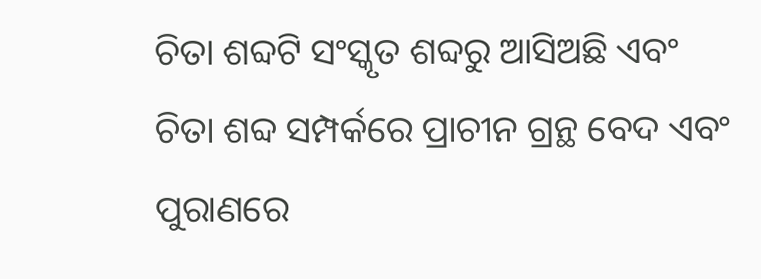ଚିତା ଶବ୍ଦଟି ସଂସ୍କୃତ ଶବ୍ଦରୁ ଆସିଅଛି ଏବଂ ଚିତା ଶବ୍ଦ ସମ୍ପର୍କରେ ପ୍ରାଚୀନ ଗ୍ରନ୍ଥ ବେଦ ଏବଂ ପୁରାଣରେ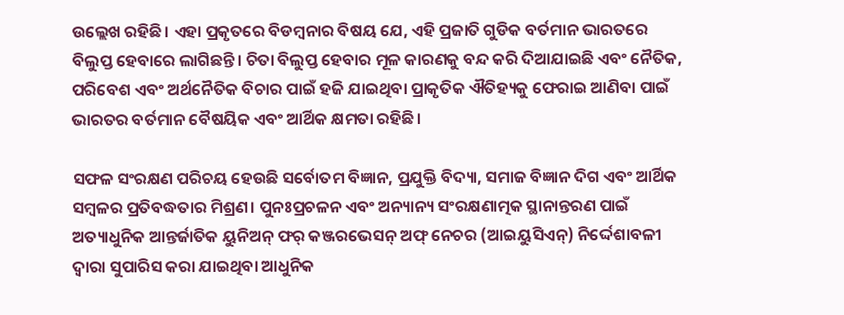ଉଲ୍ଲେଖ ରହିଛି। ଏହା ପ୍ରକୃତରେ ବିଡମ୍ବନାର ବିଷୟ ଯେ, ଏହି ପ୍ରଜାତି ଗୁଡିକ ବର୍ତମାନ ଭାରତରେ ବିଲୁପ୍ତ ହେବାରେ ଲାଗିଛନ୍ତି। ଚିତା ବିଲୁପ୍ତ ହେବାର ମୂଳ କାରଣକୁ ବନ୍ଦ କରି ଦିଆଯାଇଛି ଏବଂ ନୈତିକ, ପରିବେଶ ଏବଂ ଅର୍ଥନୈତିକ ବିଚାର ପାଇଁ ହଜି ଯାଇଥିବା ପ୍ରାକୃତିକ ଐତିହ୍ୟକୁ ଫେରାଇ ଆଣିବା ପାଇଁ ଭାରତର ବର୍ତମାନ ବୈଷୟିକ ଏବଂ ଆର୍ଥିକ କ୍ଷମତା ରହିଛି।

ସଫଳ ସଂରକ୍ଷଣ ପରିଚୟ ହେଉଛି ସର୍ବୋତମ ବିଜ୍ଞାନ, ପ୍ରଯୁକ୍ତି ବିଦ୍ୟା, ସମାଜ ବିଜ୍ଞାନ ଦିଗ ଏବଂ ଆର୍ଥିକ ସମ୍ବଳର ପ୍ରତିବଦ୍ଧତାର ମିଶ୍ରଣ। ପୁନଃପ୍ରଚଳନ ଏବଂ ଅନ୍ୟାନ୍ୟ ସଂରକ୍ଷଣାତ୍ମକ ସ୍ଥାନାନ୍ତରଣ ପାଇଁ ଅତ୍ୟାଧୁନିକ ଆନ୍ତର୍ଜାତିକ ୟୁନିଅନ୍ ଫର୍ କଞ୍ଜରଭେସନ୍ ଅଫ୍ ନେଚର (ଆଇୟୁସିଏନ୍) ନିର୍ଦ୍ଦେଶାବଳୀ ଦ୍ୱାରା ସୁପାରିସ କରା ଯାଇଥିବା ଆଧୁନିକ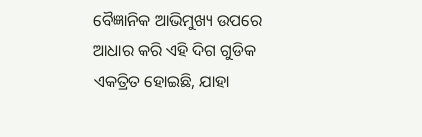ବୈଜ୍ଞାନିକ ଆଭିମୁଖ୍ୟ ଉପରେ ଆଧାର କରି ଏହି ଦିଗ ଗୁଡିକ ଏକତ୍ରିତ ହୋଇଛି, ଯାହା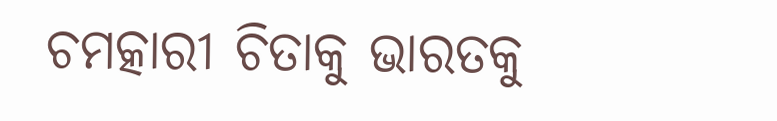ଚମତ୍କାରୀ ଚିତାକୁ ଭାରତକୁ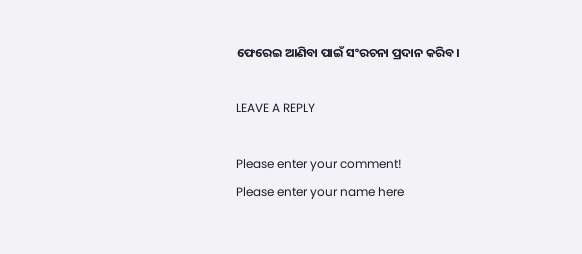ଫେରେଇ ଆଣିବା ପାଇଁ ସଂରଚନା ପ୍ରଦାନ କରିବ।

LEAVE A REPLY

Please enter your comment!
Please enter your name here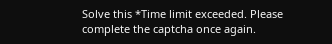Solve this *Time limit exceeded. Please complete the captcha once again.